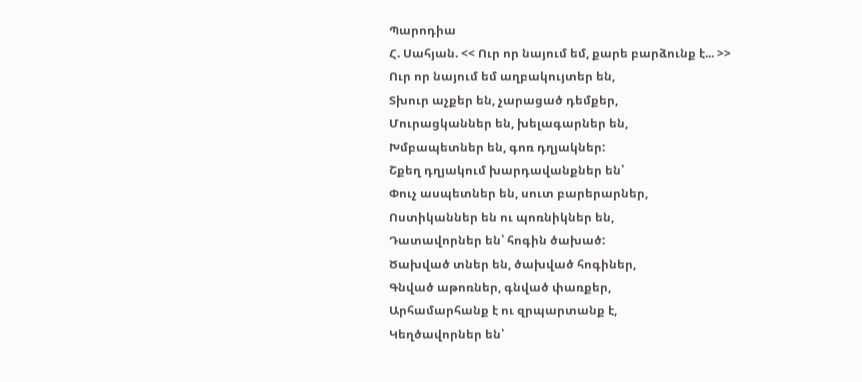Պարոդիա
Հ. Սահյան. << Ուր որ նայում եմ, քարե բարձունք է... >>
Ուր որ նայում եմ աղբակույտեր են,
Տխուր աչքեր են, չարացած դեմքեր,
Մուրացկաններ են, խելագարներ են,
Խմբապետներ են, գոռ դղյակներ:
Շքեղ դղյակում խարդավանքներ են՝
Փուչ ասպետներ են, սուտ բարերարներ,
Ոստիկաններ են ու պոռնիկներ են,
Դատավորներ են՝ հոգին ծախած:
Ծախված տներ են, ծախված հոգիներ,
Գնված աթոռներ, գնված փառքեր,
Արհամարհանք է ու զրպարտանք է,
Կեղծավորներ են՝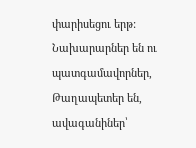փարիսեցու երթ:
Նախարարներ են ու պատգամավորներ,
Թաղապետեր են, ավագանիներ՝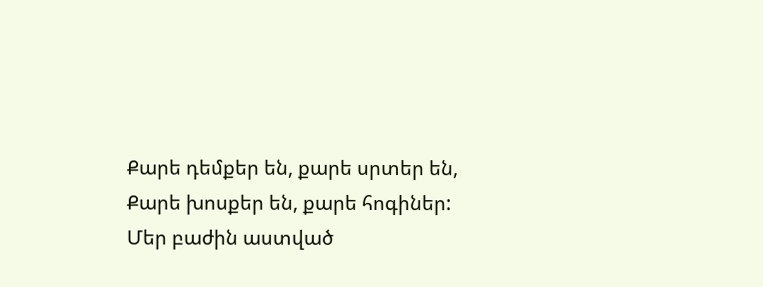Քարե դեմքեր են, քարե սրտեր են,
Քարե խոսքեր են, քարե հոգիներ:
Մեր բաժին աստված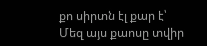քո սիրտն էլ քար է՝
Մեզ այս քաոսը տվիր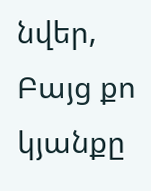նվեր,
Բայց քո կյանքը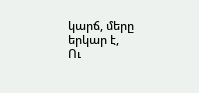կարճ, մերը երկար է,
Ու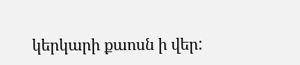կերկարի քաոսն ի վեր: